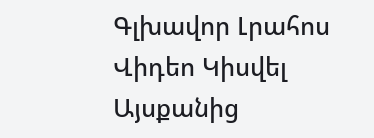Գլխավոր Լրահոս Վիդեո Կիսվել
Այսքանից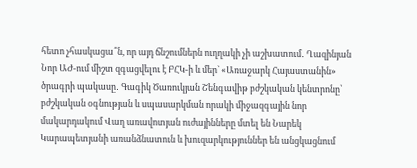հետո չհասկացա՞ն, որ այդ ճնշումներն ուղղակի չի աշխատում․ Ղազինյան Նոր ԱԺ-ում միշտ զգացվելու է ԲՀԿ-ի և մեր` «Առաջարկ Հայաստանին» ծրագրի պակասը․ Գագիկ Ծառուկյան Շենգավիթ բժշկական կենտրոնը՝ բժշկական օգնության և սպասարկման որակի միջազգային նոր մակարդակում Վաղ առավոտյան ուժայինները մտել են Նարեկ Կարապետյանի առանձնատուն և խուզարկություններ են անցկացնում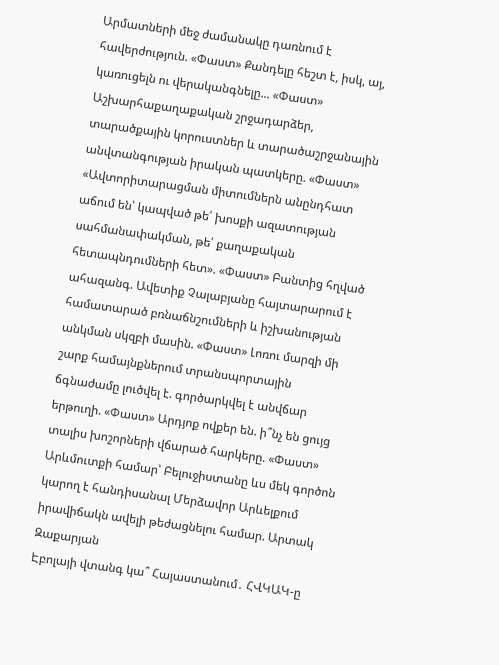Արմատների մեջ ժամանակը դառնում է հավերժություն. «Փաստ» Քանդելը հեշտ է, իսկ, այ, կառուցելն ու վերականգնելը... «Փաստ» Աշխարհաքաղաքական շրջադարձեր, տարածքային կորուստներ և տարածաշրջանային անվտանգության իրական պատկերը. «Փաստ» «Ավտորիտարացման միտումներն անընդհատ աճում են՝ կապված թե՛ խոսքի ազատության սահմանափակման, թե՛ քաղաքական հետապնդումների հետ». «Փաստ» Բանտից հղված ահազանգ. Ավետիք Չալաբյանը հայտարարում է համատարած բռնաճնշումների և իշխանության անկման սկզբի մասին. «Փաստ» Լոռու մարզի մի շարք համայնքներում տրանսպորտային ճգնաժամը լուծվել է. գործարկվել է անվճար երթուղի. «Փաստ» Արդյոք ովքեր են. ի՞նչ են ցույց տալիս խոշորների վճարած հարկերը. «Փաստ» Արևմուտքի համար՝ Բելուջիստանը ևս մեկ գործոն կարող է հանդիսանալ Մերձավոր Արևելքում իրավիճակն ավելի թեժացնելու համար. Արտակ Զաքարյան
Էբոլայի վտանգ կա՞ Հայաստանում․ ՀՎԿԱԿ-ը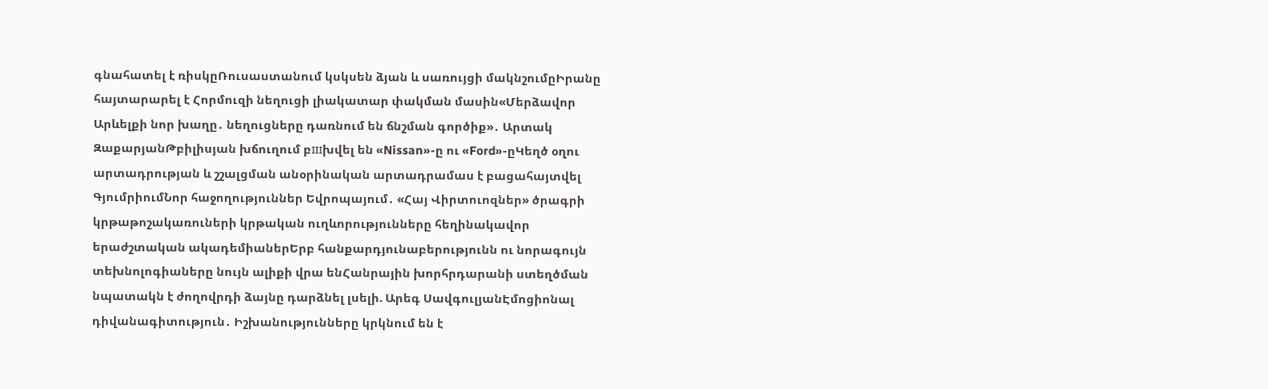գնահատել է ռիսկըՌուսաստանում կսկսեն ձյան և սառույցի մակնշումըԻրանը հայտարարել է Հորմուզի նեղուցի լիակատար փակման մասին«Մերձավոր Արևելքի նոր խաղը․ նեղուցները դառնում են ճնշման գործիք»․ Արտակ ԶաքարյանԹբիլիսյան խճուղում բшխվել են «Nissan»-ը ու «Ford»-ըԿեղծ օղու արտադրության և շշալցման անօրինական արտադրամաս է բացահայտվել ԳյումրիումՆոր հաջողություններ Եվրոպայում․ «Հայ Վիրտուոզներ» ծրագրի կրթաթոշակառուների կրթական ուղևորությունները հեղինակավոր երաժշտական ակադեմիաներԵրբ հանքարդյունաբերությունն ու նորագույն տեխնոլոգիաները նույն ալիքի վրա ենՀանրային խորհրդարանի ստեղծման նպատակն է ժողովրդի ձայնը դարձնել լսելի. Արեգ ՍավգուլյանԷմոցիոնալ դիվանագիտություն․ Իշխանությունները կրկնում են է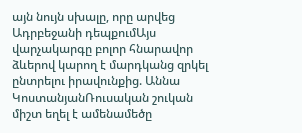այն նույն սխալը, որը արվեց Ադրբեջանի դեպքումԱյս վարչակարգը բոլոր հնարավոր ձևերով կարող է մարդկանց զրկել ընտրելու իրավունքից. Աննա ԿոստանյանՌուսական շուկան միշտ եղել է ամենամեծը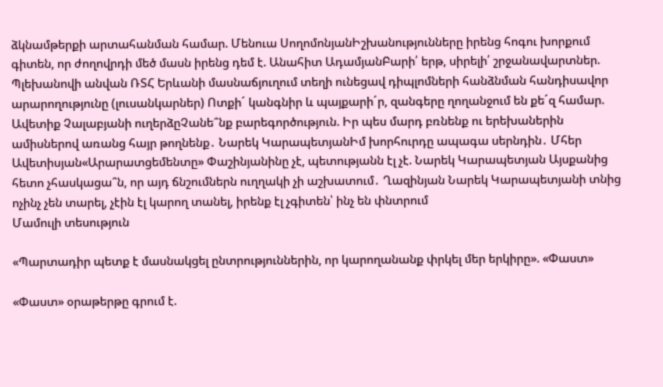ձկնամթերքի արտահանման համար. Մենուա ՍողոմոնյանԻշխանությունները իրենց հոգու խորքում գիտեն, որ ժողովրդի մեծ մասն իրենց դեմ է. Անահիտ ԱդամյանԲարի՛ երթ, սիրելի՛ շրջանավարտներ. Պլեխանովի անվան ՌՏՀ Երևանի մասնաճյուղում տեղի ունեցավ դիպլոմների հանձնման հանդիսավոր արարողությունը (լուսանկարներ) Ոտքի´ կանգնիր և պայքարի´ր, զանգերը ղողանջում են քե´զ համար. Ավետիք Չալաբյանի ուղերձըՉանե՞նք բարեգործություն. Իր պես մարդ բռնենք ու երեխաներին ամիսներով առանց հայր թողնենք․ Նարեկ ԿարապետյանԻմ խորհուրդը ապագա սերնդին․ Մհեր Ավետիսյան«Արարատցեմենտը» Փաշինյանինը չէ, պետությանն էլ չէ. Նարեկ Կարապետյան Այսքանից հետո չհասկացա՞ն, որ այդ ճնշումներն ուղղակի չի աշխատում․ Ղազինյան Նարեկ Կարապետյանի տնից ոչինչ չեն տարել, չէին էլ կարող տանել, իրենք էլ չգիտեն՝ ինչ են փնտրում
Մամուլի տեսություն

«Պարտադիր պետք է մասնակցել ընտրություններին, որ կարողանանք փրկել մեր երկիրը». «Փաստ»

«Փաստ» օրաթերթը գրում է.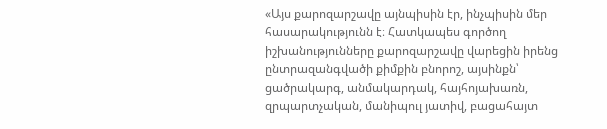«Այս քարոզարշավը այնպիսին էր, ինչպիսին մեր հասարակությունն է։ Հատկապես գործող իշխանությունները քարոզարշավը վարեցին իրենց ընտրազանգվածի քիմքին բնորոշ, այսինքն՝ ցածրակարգ, անմակարդակ, հայհոյախառն, զրպարտչական, մանիպուլ յատիվ, բացահայտ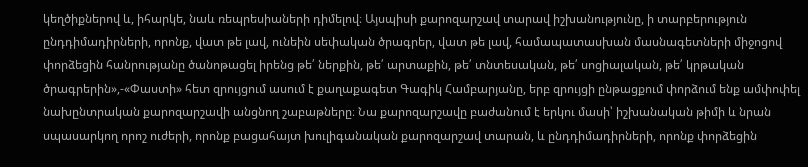կեղծիքներով և, իհարկե, նաև ռեպրեսիաների դիմելով։ Այսպիսի քարոզարշավ տարավ իշխանությունը, ի տարբերություն ընդդիմադիրների, որոնք, վատ թե լավ, ունեին սեփական ծրագրեր, վատ թե լավ, համապատասխան մասնագետների միջոցով փորձեցին հանրությանը ծանոթացել իրենց թե՛ ներքին, թե՛ արտաքին, թե՛ տնտեսական, թե՛ սոցիալական, թե՛ կրթական ծրագրերին»,-«Փաստի» հետ զրույցում ասում է քաղաքագետ Գագիկ Համբարյանը, երբ զրույցի ընթացքում փորձում ենք ամփոփել նախընտրական քարոզարշավի անցնող շաբաթները։ Նա քարոզարշավը բաժանում է երկու մասի՝ իշխանական թիմի և նրան սպասարկող որոշ ուժերի, որոնք բացահայտ խուլիգանական քարոզարշավ տարան, և ընդդիմադիրների, որոնք փորձեցին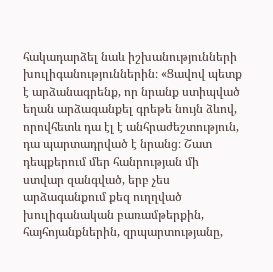հակադարձել նաև իշխանությունների խուլիգանություններին։ «Ցավով պետք է արձանագրենք, որ նրանք ստիպված եղան արձագանքել գրեթե նույն ձևով, որովհետև դա էլ է անհրաժեշտություն, դա պարտադրված է նրանց։ Շատ դեպքերում մեր հանրության մի ստվար զանգված, երբ չես արձագանքում քեզ ուղղված խուլիգանական բառամթերքին, հայհոյանքներին, զրպարտությանը,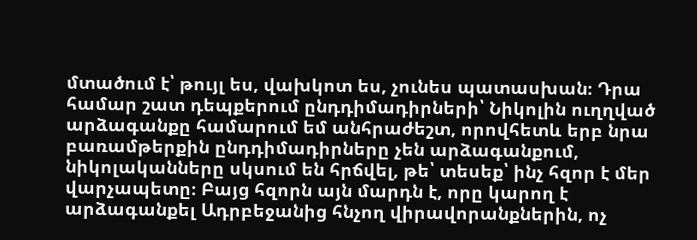մտածում է՝ թույլ ես, վախկոտ ես, չունես պատասխան։ Դրա համար շատ դեպքերում ընդդիմադիրների՝ Նիկոլին ուղղված արձագանքը համարում եմ անհրաժեշտ, որովհետև երբ նրա բառամթերքին ընդդիմադիրները չեն արձագանքում, նիկոլականները սկսում են հրճվել, թե՝ տեսեք՝ ինչ հզոր է մեր վարչապետը։ Բայց հզորն այն մարդն է, որը կարող է արձագանքել Ադրբեջանից հնչող վիրավորանքներին, ոչ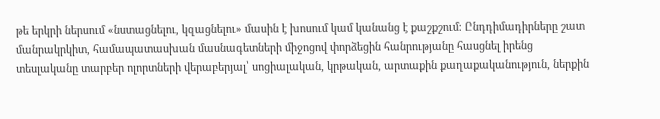թե երկրի ներսում «նստացնելու, կզացնելու» մասին է խոսում կամ կանանց է քաշքշում։ Ընդդիմադիրները շատ մանրակրկիտ, համապատասխան մասնագետների միջոցով փորձեցին հանրությանը հասցնել իրենց տեսլականը տարբեր ոլորտների վերաբերյալ՝ սոցիալական, կրթական, արտաքին քաղաքականություն, ներքին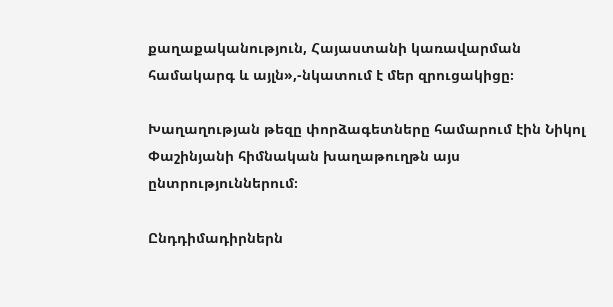քաղաքականություն, Հայաստանի կառավարման համակարգ և այլն»,-նկատում է մեր զրուցակիցը։

Խաղաղության թեզը փորձագետները համարում էին Նիկոլ Փաշինյանի հիմնական խաղաթուղթն այս ընտրություններում։

Ընդդիմադիրներն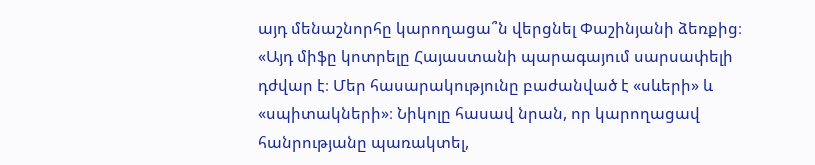այդ մենաշնորհը կարողացա՞ն վերցնել Փաշինյանի ձեռքից։ «Այդ միֆը կոտրելը Հայաստանի պարագայում սարսափելի դժվար է։ Մեր հասարակությունը բաժանված է «սևերի» և «սպիտակների»։ Նիկոլը հասավ նրան, որ կարողացավ հանրությանը պառակտել,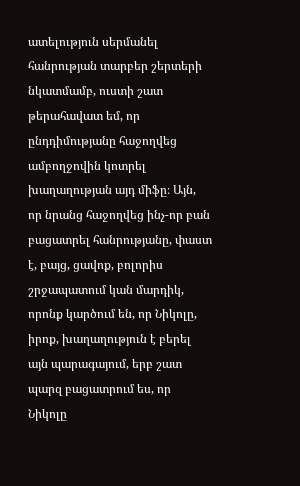ատելություն սերմանել հանրության տարբեր շերտերի նկատմամբ, ուստի շատ թերահավատ եմ, որ ընդդիմությանը հաջողվեց ամբողջովին կոտրել խաղաղության այդ միֆը։ Այն, որ նրանց հաջողվեց ինչ-որ բան բացատրել հանրությանը, փաստ է, բայց, ցավոք, բոլորիս շրջապատում կան մարդիկ, որոնք կարծում են, որ Նիկոլը, իրոք, խաղաղություն է բերել այն պարագայում, երբ շատ պարզ բացատրում ես, որ Նիկոլը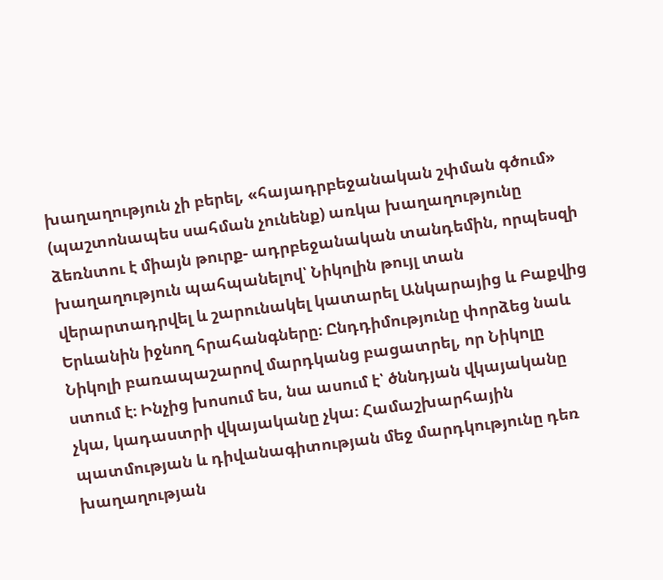խաղաղություն չի բերել, «հայադրբեջանական շփման գծում» (պաշտոնապես սահման չունենք) առկա խաղաղությունը ձեռնտու է միայն թուրք- ադրբեջանական տանդեմին, որպեսզի խաղաղություն պահպանելով՝ Նիկոլին թույլ տան վերարտադրվել և շարունակել կատարել Անկարայից և Բաքվից Երևանին իջնող հրահանգները։ Ընդդիմությունը փորձեց նաև Նիկոլի բառապաշարով մարդկանց բացատրել, որ Նիկոլը ստում է։ Ինչից խոսում ես, նա ասում է՝ ծննդյան վկայականը չկա, կադաստրի վկայականը չկա։ Համաշխարհային պատմության և դիվանագիտության մեջ մարդկությունը դեռ խաղաղության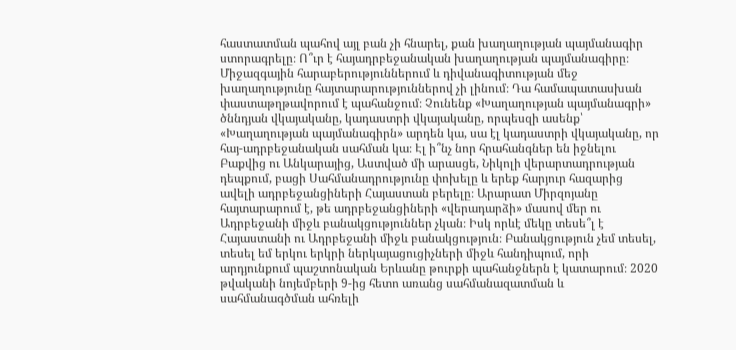հաստատման պահով այլ բան չի հնարել, քան խաղաղության պայմանագիր ստորագրելը։ Ո՞ւր է հայադրբեջանական խաղաղության պայմանագիրը։ Միջազգային հարաբերություններում և դիվանագիտության մեջ խաղաղությունը հայտարարություններով չի լինում։ Դա համապատասխան փաստաթղթավորում է պահանջում։ Չունենք «Խաղաղության պայմանագրի» ծննդյան վկայականը, կադաստրի վկայականը, որպեսզի ասենք՝ «Խաղաղության պայմանագիրն» արդեն կա, սա էլ կադաստրի վկայականը, որ հայ-ադրբեջանական սահման կա։ Էլ ի՞նչ նոր հրահանգներ են իջնելու Բաքվից ու Անկարայից, Աստված մի արասցե, Նիկոլի վերարտադրության դեպքում, բացի Սահմանադրությունը փոխելը և երեք հարյուր հազարից ավելի ադրբեջանցիների Հայաստան բերելը։ Արարատ Միրզոյանը հայտարարում է, թե ադրբեջանցիների «վերադարձի» մասով մեր ու Ադրբեջանի միջև բանակցություններ չկան։ Իսկ որևէ մեկը տեսե՞լ է Հայաստանի ու Ադրբեջանի միջև բանակցություն։ Բանակցություն չեմ տեսել, տեսել եմ երկու երկրի ներկայացուցիչների միջև հանդիպում, որի արդյունքում պաշտոնական Երևանը թուրքի պահանջներն է կատարում։ 2020 թվականի նոյեմբերի 9-ից հետո առանց սահմանազատման և սահմանագծման ահռելի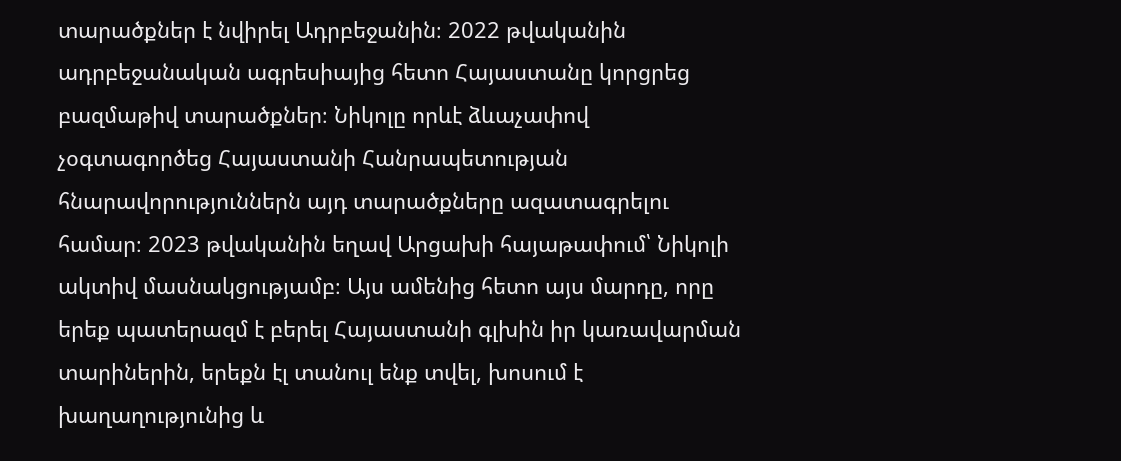տարածքներ է նվիրել Ադրբեջանին։ 2022 թվականին ադրբեջանական ագրեսիայից հետո Հայաստանը կորցրեց բազմաթիվ տարածքներ։ Նիկոլը որևէ ձևաչափով չօգտագործեց Հայաստանի Հանրապետության հնարավորություններն այդ տարածքները ազատագրելու համար։ 2023 թվականին եղավ Արցախի հայաթափում՝ Նիկոլի ակտիվ մասնակցությամբ։ Այս ամենից հետո այս մարդը, որը երեք պատերազմ է բերել Հայաստանի գլխին իր կառավարման տարիներին, երեքն էլ տանուլ ենք տվել, խոսում է խաղաղությունից և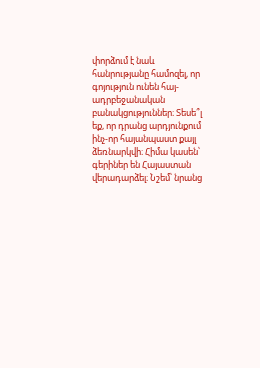փորձում է նաև հանրությանը համոզել, որ գոյություն ունեն հայ-ադրբեջանական բանակցություններ։ Տեսե՞լ եք, որ դրանց արդյունքում ինչ-որ հայանպաստ քայլ ձեռնարկվի։ Հիմա կասեն՝ գերիներ են Հայաստան վերադարձել։ Նշեմ՝ նրանց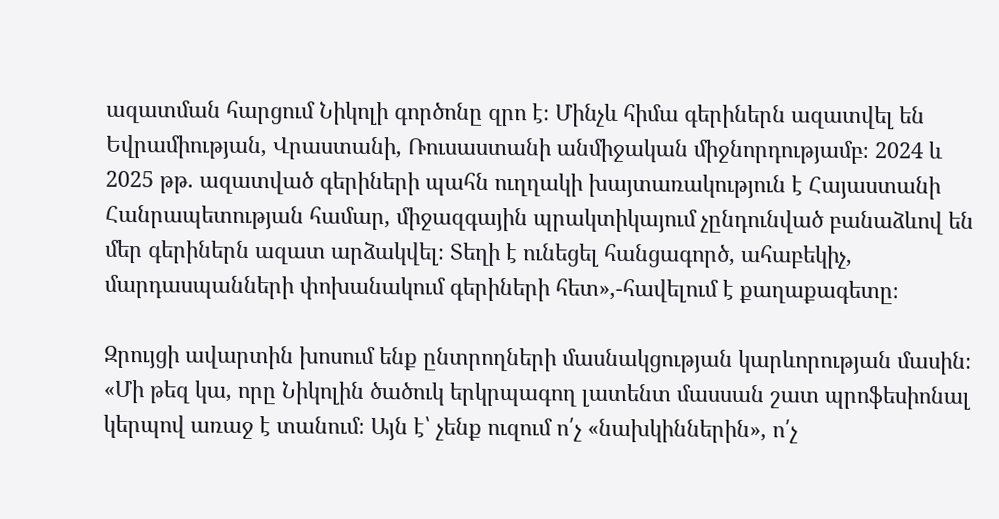ազատման հարցում Նիկոլի գործոնը զրո է։ Մինչև հիմա գերիներն ազատվել են Եվրամիության, Վրաստանի, Ռուսաստանի անմիջական միջնորդությամբ։ 2024 և 2025 թթ. ազատված գերիների պահն ուղղակի խայտառակություն է Հայաստանի Հանրապետության համար, միջազգային պրակտիկայում չընդունված բանաձևով են մեր գերիներն ազատ արձակվել։ Տեղի է ունեցել հանցագործ, ահաբեկիչ, մարդասպանների փոխանակում գերիների հետ»,-հավելում է քաղաքագետը։

Զրույցի ավարտին խոսում ենք ընտրողների մասնակցության կարևորության մասին։ «Մի թեզ կա, որը Նիկոլին ծածուկ երկրպագող լատենտ մասսան շատ պրոֆեսիոնալ կերպով առաջ է տանում։ Այն է՝ չենք ուզում ո՛չ «նախկիններին», ո՛չ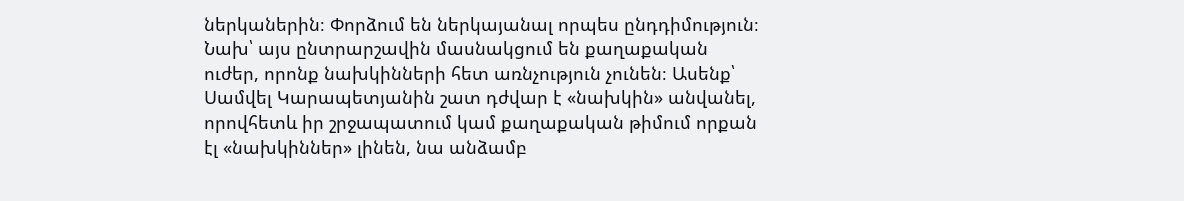ներկաներին։ Փորձում են ներկայանալ որպես ընդդիմություն։ Նախ՝ այս ընտրարշավին մասնակցում են քաղաքական ուժեր, որոնք նախկինների հետ առնչություն չունեն։ Ասենք՝ Սամվել Կարապետյանին շատ դժվար է «նախկին» անվանել, որովհետև իր շրջապատում կամ քաղաքական թիմում որքան էլ «նախկիններ» լինեն, նա անձամբ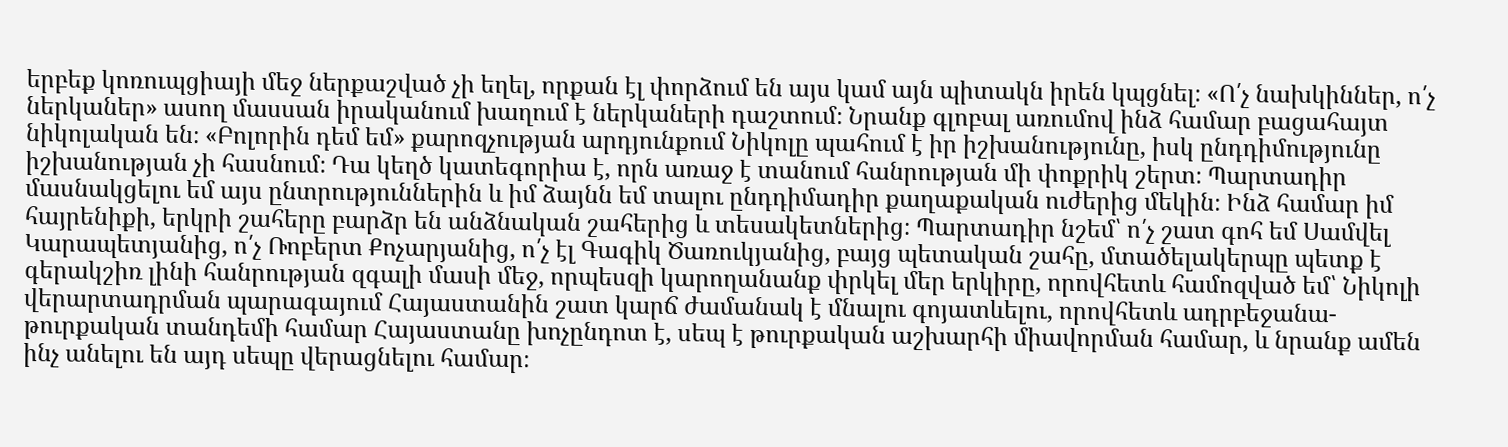երբեք կոռուպցիայի մեջ ներքաշված չի եղել, որքան էլ փորձում են այս կամ այն պիտակն իրեն կպցնել։ «Ո՛չ նախկիններ, ո՛չ ներկաներ» ասող մասսան իրականում խաղում է ներկաների դաշտում։ Նրանք գլոբալ առումով ինձ համար բացահայտ նիկոլական են։ «Բոլորին դեմ եմ» քարոզչության արդյունքում Նիկոլը պահում է իր իշխանությունը, իսկ ընդդիմությունը իշխանության չի հասնում։ Դա կեղծ կատեգորիա է, որն առաջ է տանում հանրության մի փոքրիկ շերտ։ Պարտադիր մասնակցելու եմ այս ընտրություններին և իմ ձայնն եմ տալու ընդդիմադիր քաղաքական ուժերից մեկին։ Ինձ համար իմ հայրենիքի, երկրի շահերը բարձր են անձնական շահերից և տեսակետներից։ Պարտադիր նշեմ՝ ո՛չ շատ գոհ եմ Սամվել Կարապետյանից, ո՛չ Ռոբերտ Քոչարյանից, ո՛չ էլ Գագիկ Ծառուկյանից, բայց պետական շահը, մտածելակերպը պետք է գերակշիռ լինի հանրության զգալի մասի մեջ, որպեսզի կարողանանք փրկել մեր երկիրը, որովհետև համոզված եմ՝ Նիկոլի վերարտադրման պարագայում Հայաստանին շատ կարճ ժամանակ է մնալու գոյատևելու, որովհետև ադրբեջանա-թուրքական տանդեմի համար Հայաստանը խոչընդոտ է, սեպ է թուրքական աշխարհի միավորման համար, և նրանք ամեն ինչ անելու են այդ սեպը վերացնելու համար։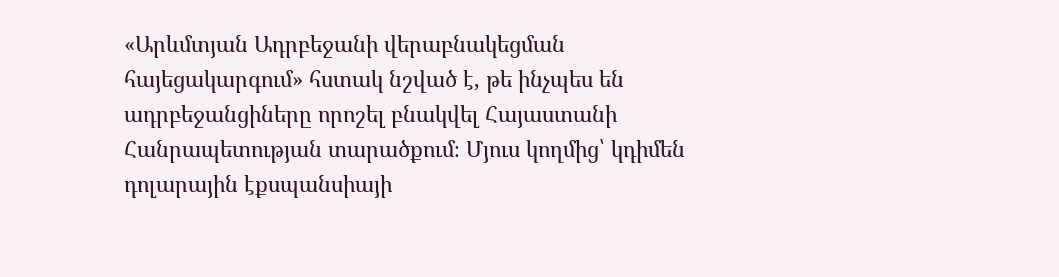«Արևմտյան Ադրբեջանի վերաբնակեցման հայեցակարգում» հստակ նշված է, թե ինչպես են ադրբեջանցիները որոշել բնակվել Հայաստանի Հանրապետության տարածքում։ Մյուս կողմից՝ կդիմեն դոլարային էքսպանսիայի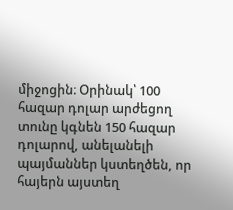միջոցին։ Օրինակ՝ 100 հազար դոլար արժեցող տունը կգնեն 150 հազար դոլարով, անելանելի պայմաններ կստեղծեն, որ հայերն այստեղ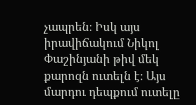չապրեն։ Իսկ այս իրավիճակում Նիկոլ Փաշինյանի թիվ մեկ քարոզն ուտելն է։ Այս մարդու դեպքում ուտելը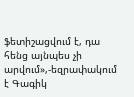ֆետիշացվում է, դա հենց այնպես չի արվում»,-եզրափակում է Գագիկ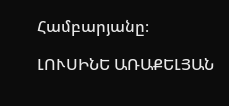Համբարյանը։

ԼՈՒՍԻՆԵ ԱՌԱՔԵԼՅԱՆ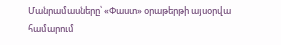Մանրամասները՝ «Փաստ» օրաթերթի այսօրվա համարում